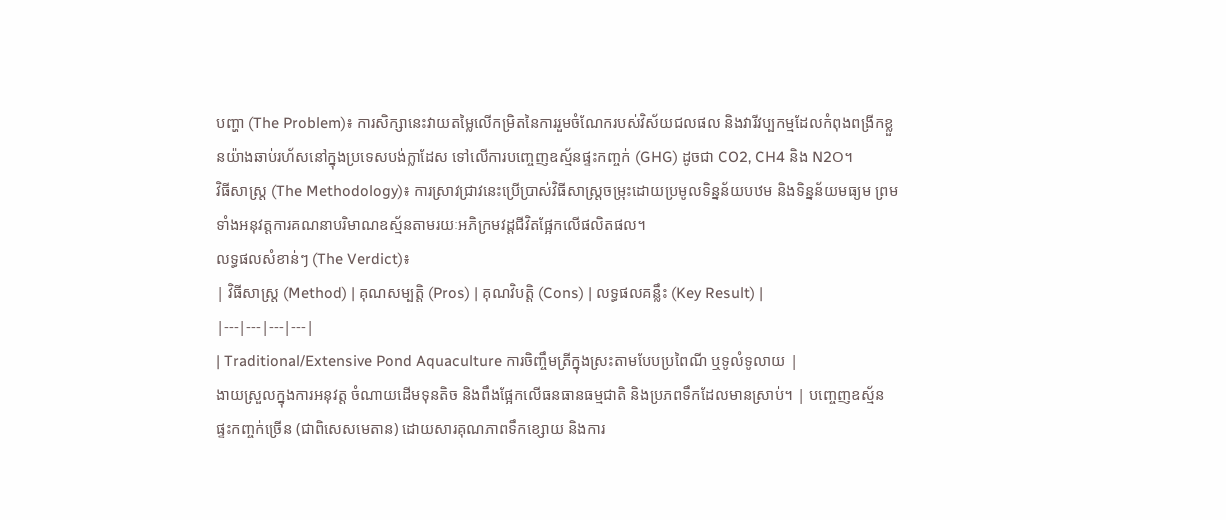បញ្ហា (The Problem)៖ ការសិក្សានេះវាយតម្លៃលើកម្រិតនៃការរួមចំណែករបស់វិស័យជលផល និងវារីវប្បកម្មដែលកំពុងពង្រីកខ្លួនយ៉ាងឆាប់រហ័សនៅក្នុងប្រទេសបង់ក្លាដែស ទៅលើការបញ្ចេញឧស្ម័នផ្ទះកញ្ចក់ (GHG) ដូចជា CO2, CH4 និង N2O។
វិធីសាស្ត្រ (The Methodology)៖ ការស្រាវជ្រាវនេះប្រើប្រាស់វិធីសាស្ត្រចម្រុះដោយប្រមូលទិន្នន័យបឋម និងទិន្នន័យមធ្យម ព្រមទាំងអនុវត្តការគណនាបរិមាណឧស្ម័នតាមរយៈអភិក្រមវដ្តជីវិតផ្អែកលើផលិតផល។
លទ្ធផលសំខាន់ៗ (The Verdict)៖
| វិធីសាស្ត្រ (Method) | គុណសម្បត្តិ (Pros) | គុណវិបត្តិ (Cons) | លទ្ធផលគន្លឹះ (Key Result) |
|---|---|---|---|
| Traditional/Extensive Pond Aquaculture ការចិញ្ចឹមត្រីក្នុងស្រះតាមបែបប្រពៃណី ឬទូលំទូលាយ |
ងាយស្រួលក្នុងការអនុវត្ត ចំណាយដើមទុនតិច និងពឹងផ្អែកលើធនធានធម្មជាតិ និងប្រភពទឹកដែលមានស្រាប់។ | បញ្ចេញឧស្ម័នផ្ទះកញ្ចក់ច្រើន (ជាពិសេសមេតាន) ដោយសារគុណភាពទឹកខ្សោយ និងការ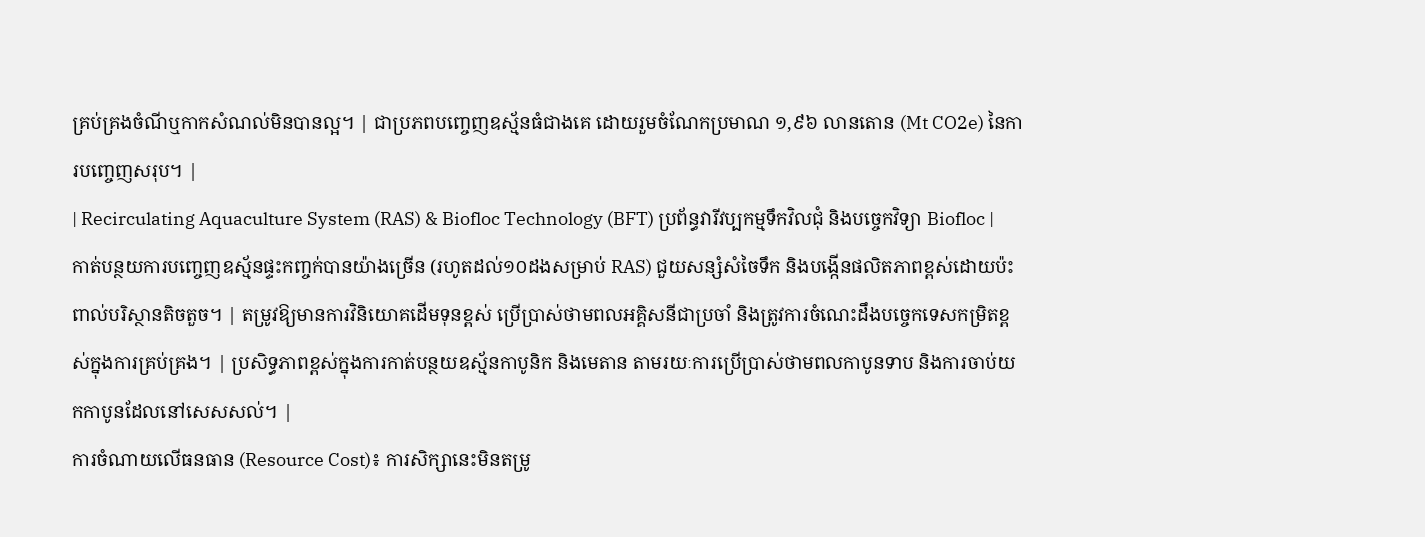គ្រប់គ្រងចំណីឬកាកសំណល់មិនបានល្អ។ | ជាប្រភពបញ្ចេញឧស្ម័នធំជាងគេ ដោយរួមចំណែកប្រមាណ ១,៩៦ លានតោន (Mt CO2e) នៃការបញ្ចេញសរុប។ |
| Recirculating Aquaculture System (RAS) & Biofloc Technology (BFT) ប្រព័ន្ធវារីវប្បកម្មទឹកវិលជុំ និងបច្ចេកវិទ្យា Biofloc |
កាត់បន្ថយការបញ្ចេញឧស្ម័នផ្ទះកញ្ចក់បានយ៉ាងច្រើន (រហូតដល់១០ដងសម្រាប់ RAS) ជួយសន្សំសំចៃទឹក និងបង្កើនផលិតភាពខ្ពស់ដោយប៉ះពាល់បរិស្ថានតិចតួច។ | តម្រូវឱ្យមានការវិនិយោគដើមទុនខ្ពស់ ប្រើប្រាស់ថាមពលអគ្គិសនីជាប្រចាំ និងត្រូវការចំណេះដឹងបច្ចេកទេសកម្រិតខ្ពស់ក្នុងការគ្រប់គ្រង។ | ប្រសិទ្ធភាពខ្ពស់ក្នុងការកាត់បន្ថយឧស្ម័នកាបូនិក និងមេតាន តាមរយៈការប្រើប្រាស់ថាមពលកាបូនទាប និងការចាប់យកកាបូនដែលនៅសេសសល់។ |
ការចំណាយលើធនធាន (Resource Cost)៖ ការសិក្សានេះមិនតម្រូ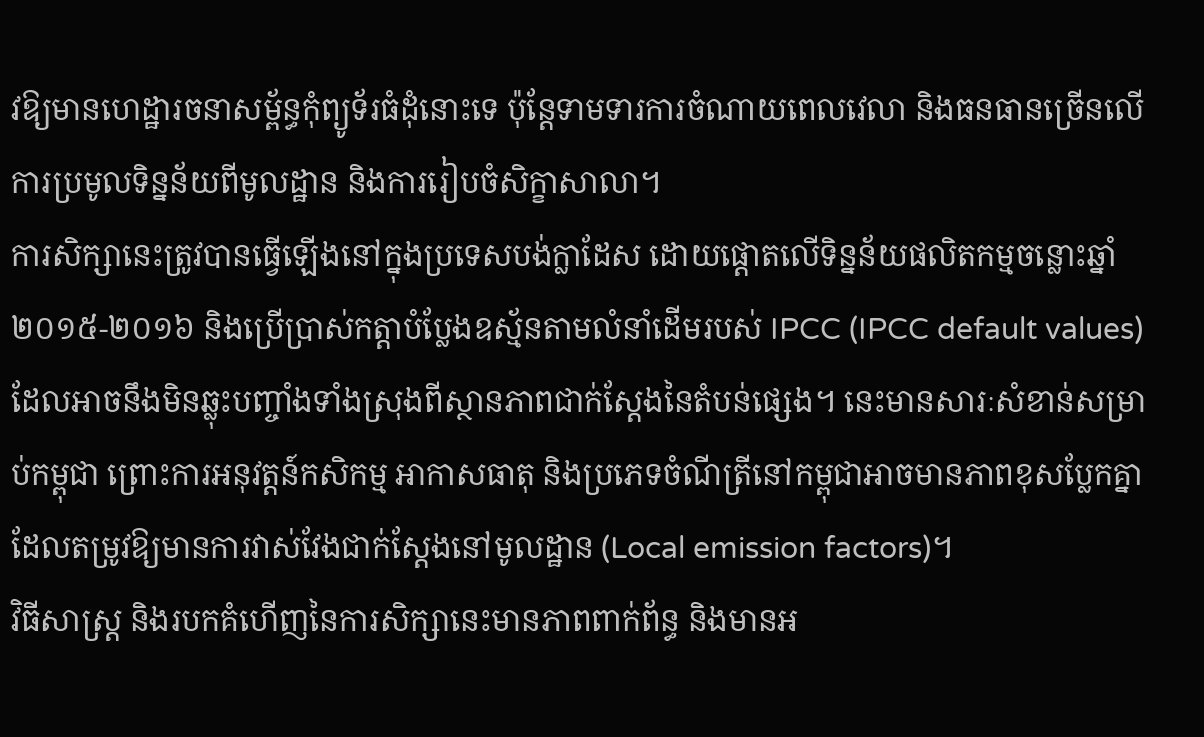វឱ្យមានហេដ្ឋារចនាសម្ព័ន្ធកុំព្យូទ័រធំដុំនោះទេ ប៉ុន្តែទាមទារការចំណាយពេលវេលា និងធនធានច្រើនលើការប្រមូលទិន្នន័យពីមូលដ្ឋាន និងការរៀបចំសិក្ខាសាលា។
ការសិក្សានេះត្រូវបានធ្វើឡើងនៅក្នុងប្រទេសបង់ក្លាដែស ដោយផ្តោតលើទិន្នន័យផលិតកម្មចន្លោះឆ្នាំ ២០១៥-២០១៦ និងប្រើប្រាស់កត្តាបំប្លែងឧស្ម័នតាមលំនាំដើមរបស់ IPCC (IPCC default values) ដែលអាចនឹងមិនឆ្លុះបញ្ចាំងទាំងស្រុងពីស្ថានភាពជាក់ស្តែងនៃតំបន់ផ្សេង។ នេះមានសារៈសំខាន់សម្រាប់កម្ពុជា ព្រោះការអនុវត្តន៍កសិកម្ម អាកាសធាតុ និងប្រភេទចំណីត្រីនៅកម្ពុជាអាចមានភាពខុសប្លែកគ្នា ដែលតម្រូវឱ្យមានការវាស់វែងជាក់ស្តែងនៅមូលដ្ឋាន (Local emission factors)។
វិធីសាស្ត្រ និងរបកគំហើញនៃការសិក្សានេះមានភាពពាក់ព័ន្ធ និងមានអ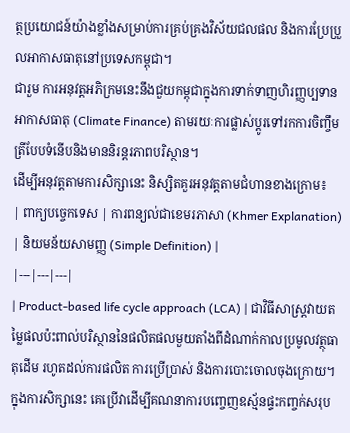ត្ថប្រយោជន៍យ៉ាងខ្លាំងសម្រាប់ការគ្រប់គ្រងវិស័យជលផល និងការប្រែប្រួលអាកាសធាតុនៅប្រទេសកម្ពុជា។
ជារួម ការអនុវត្តអភិក្រមនេះនឹងជួយកម្ពុជាក្នុងការទាក់ទាញហិរញ្ញប្បទានអាកាសធាតុ (Climate Finance) តាមរយៈការផ្លាស់ប្តូរទៅរកការចិញ្ចឹមត្រីបែបទំនើបនិងមាននិរន្តរភាពបរិស្ថាន។
ដើម្បីអនុវត្តតាមការសិក្សានេះ និស្សិតគួរអនុវត្តតាមជំហានខាងក្រោម៖
| ពាក្យបច្ចេកទេស | ការពន្យល់ជាខេមរភាសា (Khmer Explanation) | និយមន័យសាមញ្ញ (Simple Definition) |
|---|---|---|
| Product-based life cycle approach (LCA) | ជាវិធីសាស្ត្រវាយតម្លៃផលប៉ះពាល់បរិស្ថាននៃផលិតផលមួយតាំងពីដំណាក់កាលប្រមូលវត្ថុធាតុដើម រហូតដល់ការផលិត ការប្រើប្រាស់ និងការបោះចោលចុងក្រោយ។ ក្នុងការសិក្សានេះ គេប្រើវាដើម្បីគណនាការបញ្ចេញឧស្ម័នផ្ទះកញ្ចក់សរុប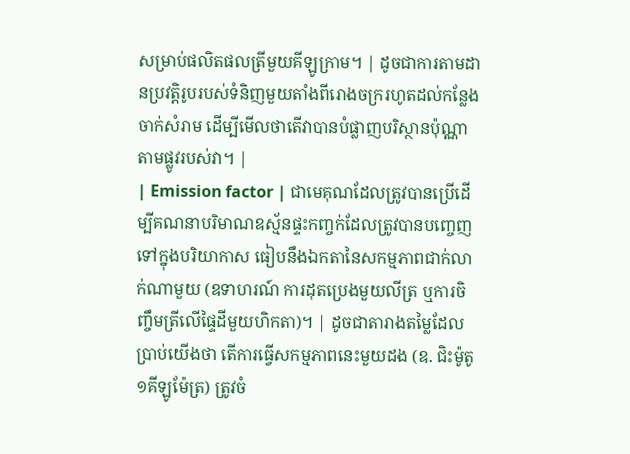សម្រាប់ផលិតផលត្រីមួយគីឡូក្រាម។ | ដូចជាការតាមដានប្រវត្តិរូបរបស់ទំនិញមួយតាំងពីរោងចក្ររហូតដល់កន្លែងចាក់សំរាម ដើម្បីមើលថាតើវាបានបំផ្លាញបរិស្ថានប៉ុណ្ណាតាមផ្លូវរបស់វា។ |
| Emission factor | ជាមេគុណដែលត្រូវបានប្រើដើម្បីគណនាបរិមាណឧស្ម័នផ្ទះកញ្ចក់ដែលត្រូវបានបញ្ចេញទៅក្នុងបរិយាកាស ធៀបនឹងឯកតានៃសកម្មភាពជាក់លាក់ណាមួយ (ឧទាហរណ៍ ការដុតប្រេងមួយលីត្រ ឬការចិញ្ចឹមត្រីលើផ្ទៃដីមួយហិកតា)។ | ដូចជាតារាងតម្លៃដែលប្រាប់យើងថា តើការធ្វើសកម្មភាពនេះមួយដង (ឧ. ជិះម៉ូតូ១គីឡូម៉ែត្រ) ត្រូវចំ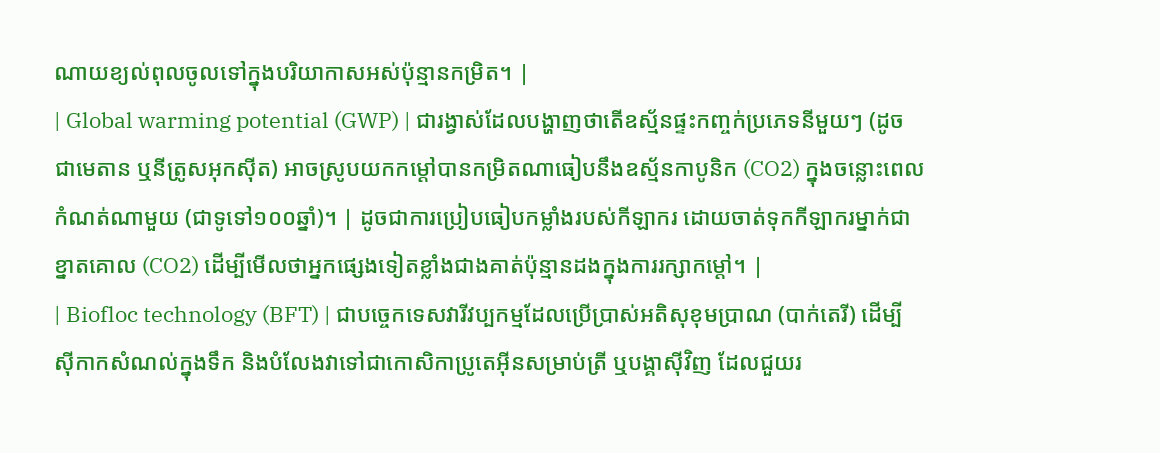ណាយខ្យល់ពុលចូលទៅក្នុងបរិយាកាសអស់ប៉ុន្មានកម្រិត។ |
| Global warming potential (GWP) | ជារង្វាស់ដែលបង្ហាញថាតើឧស្ម័នផ្ទះកញ្ចក់ប្រភេទនីមួយៗ (ដូចជាមេតាន ឬនីត្រូសអុកស៊ីត) អាចស្រូបយកកម្តៅបានកម្រិតណាធៀបនឹងឧស្ម័នកាបូនិក (CO2) ក្នុងចន្លោះពេលកំណត់ណាមួយ (ជាទូទៅ១០០ឆ្នាំ)។ | ដូចជាការប្រៀបធៀបកម្លាំងរបស់កីឡាករ ដោយចាត់ទុកកីឡាករម្នាក់ជាខ្នាតគោល (CO2) ដើម្បីមើលថាអ្នកផ្សេងទៀតខ្លាំងជាងគាត់ប៉ុន្មានដងក្នុងការរក្សាកម្តៅ។ |
| Biofloc technology (BFT) | ជាបច្ចេកទេសវារីវប្បកម្មដែលប្រើប្រាស់អតិសុខុមប្រាណ (បាក់តេរី) ដើម្បីស៊ីកាកសំណល់ក្នុងទឹក និងបំលែងវាទៅជាកោសិកាប្រូតេអ៊ីនសម្រាប់ត្រី ឬបង្គាស៊ីវិញ ដែលជួយរ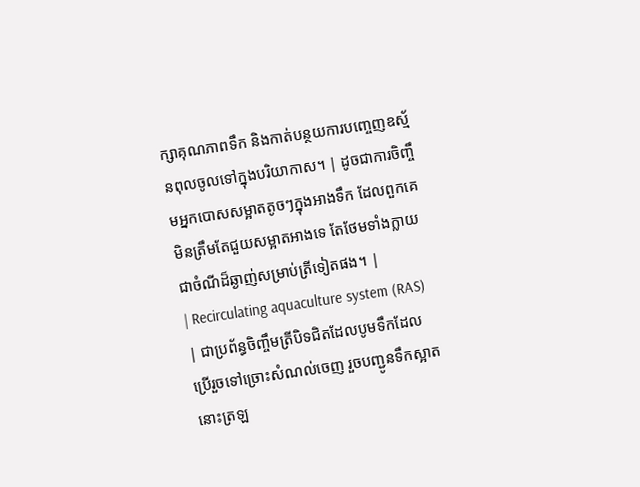ក្សាគុណភាពទឹក និងកាត់បន្ថយការបញ្ចេញឧស្ម័នពុលចូលទៅក្នុងបរិយាកាស។ | ដូចជាការចិញ្ចឹមអ្នកបោសសម្អាតតូចៗក្នុងអាងទឹក ដែលពួកគេមិនត្រឹមតែជួយសម្អាតអាងទេ តែថែមទាំងក្លាយជាចំណីដ៏ឆ្ងាញ់សម្រាប់ត្រីទៀតផង។ |
| Recirculating aquaculture system (RAS) | ជាប្រព័ន្ធចិញ្ចឹមត្រីបិទជិតដែលបូមទឹកដែលប្រើរួចទៅច្រោះសំណល់ចេញ រួចបញ្ជូនទឹកស្អាតនោះត្រឡ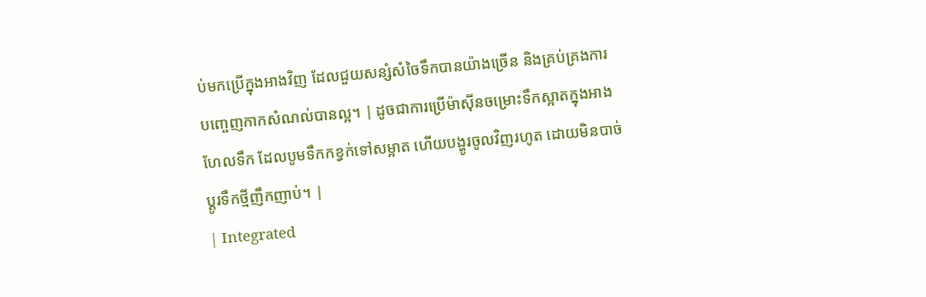ប់មកប្រើក្នុងអាងវិញ ដែលជួយសន្សំសំចៃទឹកបានយ៉ាងច្រើន និងគ្រប់គ្រងការបញ្ចេញកាកសំណល់បានល្អ។ | ដូចជាការប្រើម៉ាស៊ីនចម្រោះទឹកស្អាតក្នុងអាងហែលទឹក ដែលបូមទឹកកខ្វក់ទៅសម្អាត ហើយបង្ហូរចូលវិញរហូត ដោយមិនបាច់ប្តូរទឹកថ្មីញឹកញាប់។ |
| Integrated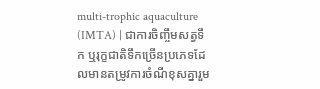multi-trophic aquaculture (IMTA) | ជាការចិញ្ចឹមសត្វទឹក ឬរុក្ខជាតិទឹកច្រើនប្រភេទដែលមានតម្រូវការចំណីខុសគ្នារួម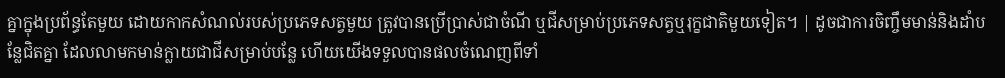គ្នាក្នុងប្រព័ន្ធតែមួយ ដោយកាកសំណល់របស់ប្រភេទសត្វមួយ ត្រូវបានប្រើប្រាស់ជាចំណី ឬជីសម្រាប់ប្រភេទសត្វឬរុក្ខជាតិមួយទៀត។ | ដូចជាការចិញ្ចឹមមាន់និងដាំបន្លែជិតគ្នា ដែលលាមកមាន់ក្លាយជាជីសម្រាប់បន្លែ ហើយយើងទទួលបានផលចំណេញពីទាំ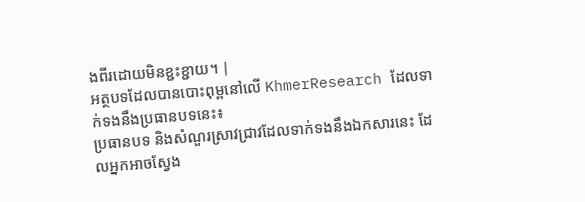ងពីរដោយមិនខ្ជះខ្ជាយ។ |
អត្ថបទដែលបានបោះពុម្ពនៅលើ KhmerResearch ដែលទាក់ទងនឹងប្រធានបទនេះ៖
ប្រធានបទ និងសំណួរស្រាវជ្រាវដែលទាក់ទងនឹងឯកសារនេះ ដែលអ្នកអាចស្វែង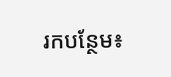រកបន្ថែម៖